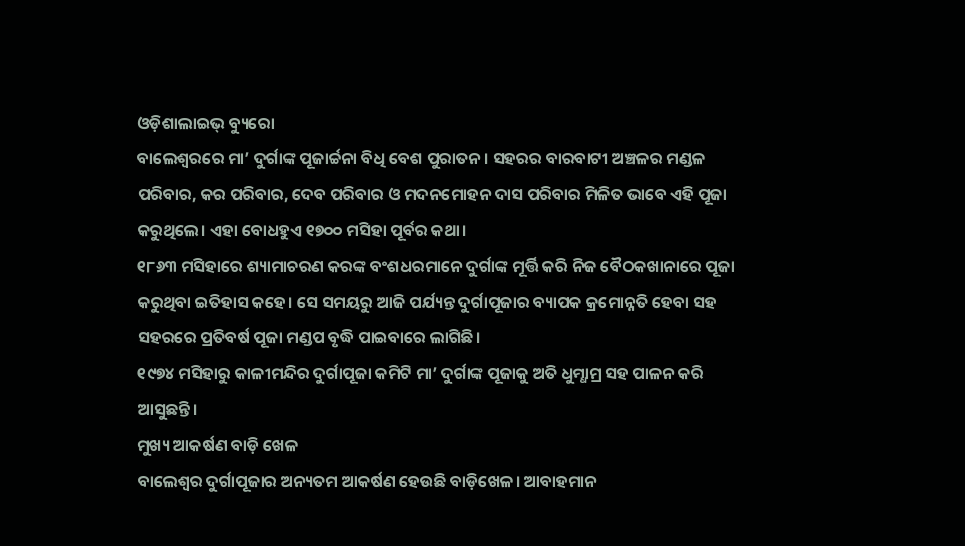ଓଡ଼ିଶାଲାଇଭ୍ ବ୍ୟୁରୋ
ବାଲେଶ୍ୱରରେ ମା’ ଦୁର୍ଗାଙ୍କ ପୂଜାର୍ଚ୍ଚନା ବିଧି ବେଶ ପୁରାତନ। ସହରର ବାରବାଟୀ ଅଞ୍ଚଳର ମଣ୍ଡଳ ପରିବାର, କର ପରିବାର, ଦେବ ପରିବାର ଓ ମଦନମୋହନ ଦାସ ପରିବାର ମିଳିତ ଭାବେ ଏହି ପୂଜା କରୁଥିଲେ। ଏହା ବୋଧହୁଏ ୧୭୦୦ ମସିହା ପୂର୍ବର କଥା।
୧୮୬୩ ମସିହାରେ ଶ୍ୟାମାଚରଣ କରଙ୍କ ବଂଶଧରମାନେ ଦୁର୍ଗାଙ୍କ ମୂର୍ତ୍ତି କରି ନିଜ ବୈଠକଖାନାରେ ପୂଜା କରୁଥିବା ଇତିହାସ କହେ। ସେ ସମୟରୁ ଆଜି ପର୍ଯ୍ୟନ୍ତ ଦୁର୍ଗାପୂଜାର ବ୍ୟାପକ କ୍ରମୋନ୍ନତି ହେବା ସହ ସହରରେ ପ୍ରତିବର୍ଷ ପୂଜା ମଣ୍ଡପ ବୃଦ୍ଧି ପାଇବାରେ ଲାଗିଛି।
୧୯୭୪ ମସିହାରୁ କାଳୀମନ୍ଦିର ଦୁର୍ଗାପୂଜା କମିଟି ମା’ ଦୁର୍ଗାଙ୍କ ପୂଜାକୁ ଅତି ଧୁମ୍ଧାମ୍ର ସହ ପାଳନ କରି ଆସୁଛନ୍ତି।
ମୁଖ୍ୟ ଆକର୍ଷଣ ବାଡ଼ି ଖେଳ
ବାଲେଶ୍ୱର ଦୁର୍ଗାପୂଜାର ଅନ୍ୟତମ ଆକର୍ଷଣ ହେଉଛି ବାଡ଼ିଖେଳ। ଆବାହମାନ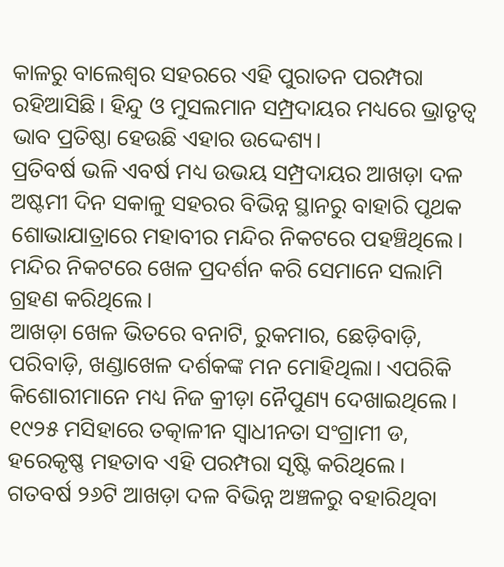କାଳରୁ ବାଲେଶ୍ୱର ସହରରେ ଏହି ପୁରାତନ ପରମ୍ପରା ରହିଆସିଛି। ହିନ୍ଦୁ ଓ ମୁସଲମାନ ସମ୍ପ୍ରଦାୟର ମଧ୍ୟରେ ଭ୍ରାତୃତ୍ୱ ଭାବ ପ୍ରତିଷ୍ଠା ହେଉଛି ଏହାର ଉଦ୍ଦେଶ୍ୟ।
ପ୍ରତିବର୍ଷ ଭଳି ଏବର୍ଷ ମଧ୍ୟ ଉଭୟ ସମ୍ପ୍ରଦାୟର ଆଖଡ଼ା ଦଳ ଅଷ୍ଟମୀ ଦିନ ସକାଳୁ ସହରର ବିଭିନ୍ନ ସ୍ଥାନରୁ ବାହାରି ପୃଥକ ଶୋଭାଯାତ୍ରାରେ ମହାବୀର ମନ୍ଦିର ନିକଟରେ ପହଞ୍ଚିଥିଲେ। ମନ୍ଦିର ନିକଟରେ ଖେଳ ପ୍ରଦର୍ଶନ କରି ସେମାନେ ସଲାମି ଗ୍ରହଣ କରିଥିଲେ।
ଆଖଡ଼ା ଖେଳ ଭିତରେ ବନାଟି, ରୁକମାର, ଛେଡ଼ିବାଡ଼ି, ପରିବାଡ଼ି, ଖଣ୍ଡାଖେଳ ଦର୍ଶକଙ୍କ ମନ ମୋହିଥିଲା। ଏପରିକି କିଶୋରୀମାନେ ମଧ୍ୟ ନିଜ କ୍ରୀଡ଼ା ନୈପୁଣ୍ୟ ଦେଖାଇଥିଲେ। ୧୯୨୫ ମସିହାରେ ତତ୍କାଳୀନ ସ୍ୱାଧୀନତା ସଂଗ୍ରାମୀ ଡ, ହରେକୃଷ୍ଣ ମହତାବ ଏହି ପରମ୍ପରା ସୃଷ୍ଟି କରିଥିଲେ।
ଗତବର୍ଷ ୨୬ଟି ଆଖଡ଼ା ଦଳ ବିଭିନ୍ନ ଅଞ୍ଚଳରୁ ବହାରିଥିବା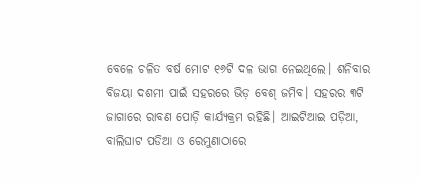ବେଳେ ଚଳିତ ବର୍ଷ ମୋଟ ୧୬ଟି ଦଳ ଭାଗ ନେଇଥିଲେ। ଶନିବାର ବିଜୟା ଦଶମୀ ପାଇଁ ସହରରେ ଭିଡ଼ ବେଶ୍ ଜମିବ। ସହରର ୩ଟି ଜାଗାରେ ରାବଣ ପୋଡ଼ି କାର୍ଯ୍ୟକ୍ରମ ରହିଛି। ଆଇଟିଆଇ ପଡ଼ିଆ, ବାଲିଘାଟ ପଡିଆ ଓ ରେମୁଣାଠାରେ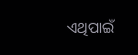ଏଥିପାଇଁ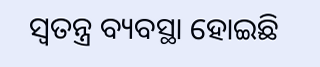ସ୍ୱତନ୍ତ୍ର ବ୍ୟବସ୍ଥା ହୋଇଛି